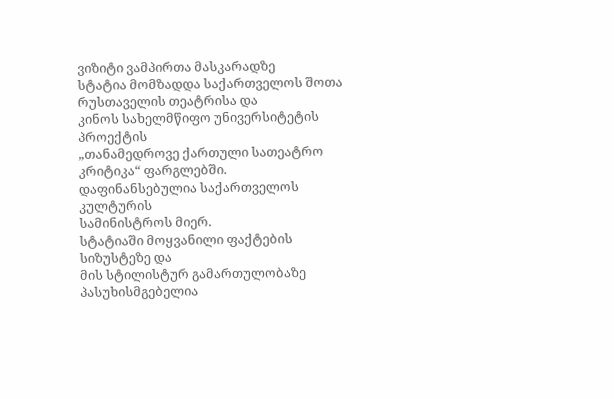ვიზიტი ვამპირთა მასკარადზე
სტატია მომზადდა საქართველოს შოთა რუსთაველის თეატრისა და
კინოს სახელმწიფო უნივერსიტეტის პროექტის
„თანამედროვე ქართული სათეატრო კრიტიკა“ ფარგლებში.
დაფინანსებულია საქართველოს კულტურის
სამინისტროს მიერ.
სტატიაში მოყვანილი ფაქტების სიზუსტეზე და
მის სტილისტურ გამართულობაზე პასუხისმგებელია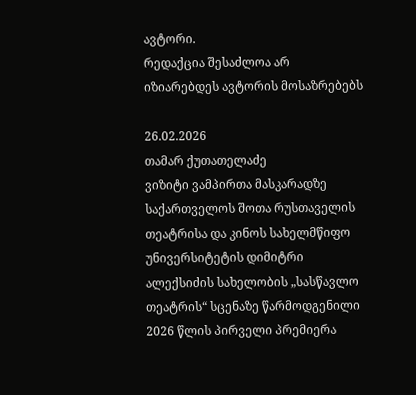ავტორი.
რედაქცია შესაძლოა არ იზიარებდეს ავტორის მოსაზრებებს

26.02.2026
თამარ ქუთათელაძე
ვიზიტი ვამპირთა მასკარადზე
საქართველოს შოთა რუსთაველის თეატრისა და კინოს სახელმწიფო უნივერსიტეტის დიმიტრი ალექსიძის სახელობის „სასწავლო თეატრის“ სცენაზე წარმოდგენილი 2026 წლის პირველი პრემიერა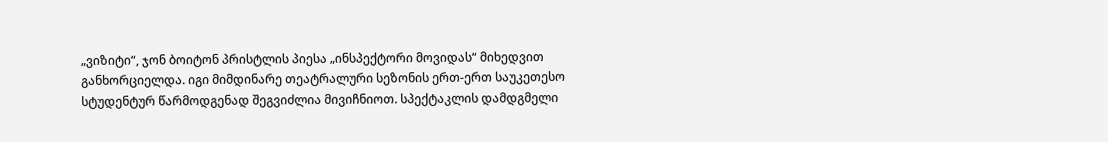„ვიზიტი“, ჯონ ბოიტონ პრისტლის პიესა „ინსპექტორი მოვიდას“ მიხედვით განხორციელდა. იგი მიმდინარე თეატრალური სეზონის ერთ-ერთ საუკეთესო სტუდენტურ წარმოდგენად შეგვიძლია მივიჩნიოთ. სპექტაკლის დამდგმელი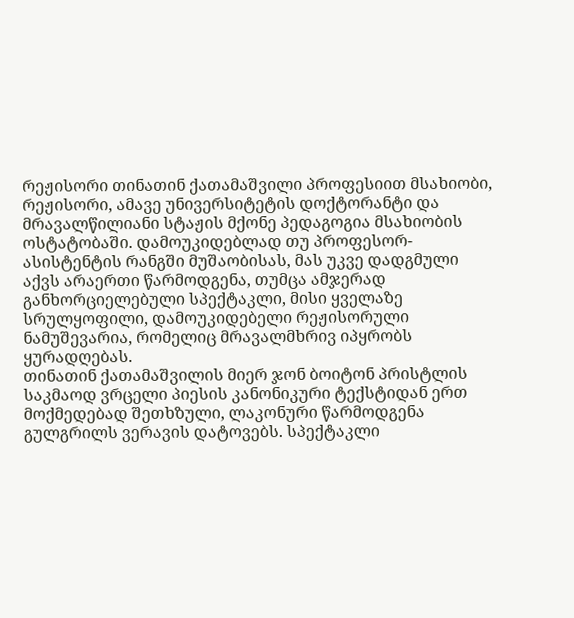რეჟისორი თინათინ ქათამაშვილი პროფესიით მსახიობი, რეჟისორი, ამავე უნივერსიტეტის დოქტორანტი და მრავალწილიანი სტაჟის მქონე პედაგოგია მსახიობის ოსტატობაში. დამოუკიდებლად თუ პროფესორ-ასისტენტის რანგში მუშაობისას, მას უკვე დადგმული აქვს არაერთი წარმოდგენა, თუმცა ამჯერად განხორციელებული სპექტაკლი, მისი ყველაზე სრულყოფილი, დამოუკიდებელი რეჟისორული ნამუშევარია, რომელიც მრავალმხრივ იპყრობს ყურადღებას.
თინათინ ქათამაშვილის მიერ ჯონ ბოიტონ პრისტლის საკმაოდ ვრცელი პიესის კანონიკური ტექსტიდან ერთ მოქმედებად შეთხზული, ლაკონური წარმოდგენა გულგრილს ვერავის დატოვებს. სპექტაკლი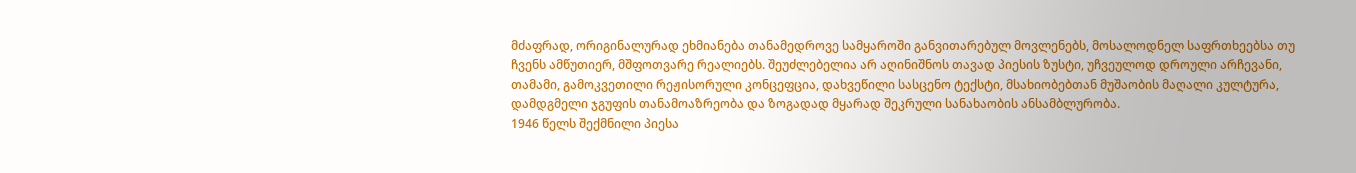მძაფრად, ორიგინალურად ეხმიანება თანამედროვე სამყაროში განვითარებულ მოვლენებს, მოსალოდნელ საფრთხეებსა თუ ჩვენს ამწუთიერ, მშფოთვარე რეალიებს. შეუძლებელია არ აღინიშნოს თავად პიესის ზუსტი, უჩვეულოდ დროული არჩევანი, თამამი, გამოკვეთილი რეჟისორული კონცეფცია, დახვეწილი სასცენო ტექსტი, მსახიობებთან მუშაობის მაღალი კულტურა, დამდგმელი ჯგუფის თანამოაზრეობა და ზოგადად მყარად შეკრული სანახაობის ანსამბლურობა.
1946 წელს შექმნილი პიესა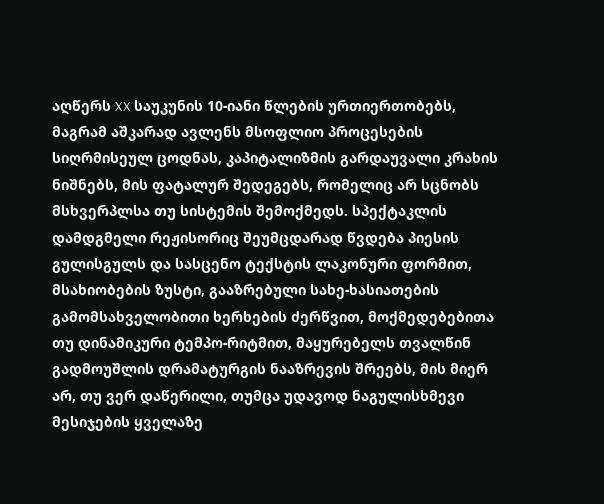აღწერს XX საუკუნის 10-იანი წლების ურთიერთობებს, მაგრამ აშკარად ავლენს მსოფლიო პროცესების სიღრმისეულ ცოდნას, კაპიტალიზმის გარდაუვალი კრახის ნიშნებს, მის ფატალურ შედეგებს, რომელიც არ სცნობს მსხვერპლსა თუ სისტემის შემოქმედს. სპექტაკლის დამდგმელი რეჟისორიც შეუმცდარად წვდება პიესის გულისგულს და სასცენო ტექსტის ლაკონური ფორმით, მსახიობების ზუსტი, გააზრებული სახე-ხასიათების გამომსახველობითი ხერხების ძერწვით, მოქმედებებითა თუ დინამიკური ტემპო-რიტმით, მაყურებელს თვალწინ გადმოუშლის დრამატურგის ნააზრევის შრეებს, მის მიერ არ, თუ ვერ დაწერილი, თუმცა უდავოდ ნაგულისხმევი მესიჯების ყველაზე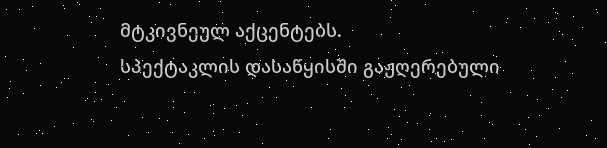მტკივნეულ აქცენტებს.
სპექტაკლის დასაწყისში გაჟღერებული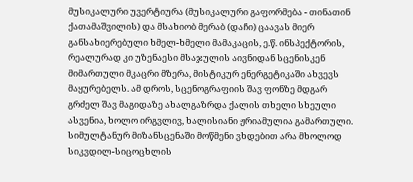მუსიკალური უვერტიურა (მუსიკალური გაფორმება - თინათინ ქათამაშვილის) და მსახიობ მერაბ (დაჩი) ცაავას მიერ განსახიერებული ხმელ-ხმელი მამაკაცის, ე.წ. ინსპექტორის, რეალურად კი უზენაესი მსაჯულის აივნიდან სცენისკენ მიმართული მკაცრი მზერა, მისტიკურ ენერგეტიკაში ახვევს მაყურებელს. ამ დროს, სცენოგრაფიის შავ ფონზე მდგარ გრძელ შავ მაგიდაზე ახალგაზრდა ქალის თხელი სხეული ასვენია, ხოლო ირგვლივ, ხალისიანი ჟრიამულია გამართული. სიმულტანურ მიზანსცენაში მოწმენი ვხდებით არა მხოლოდ სიკვდილ-სიცოცხლის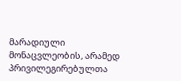მარადიული მონაცვლეობის, არამედ პრივილეგირებულთა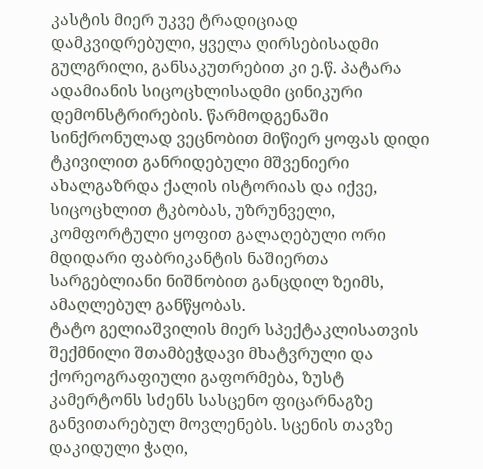კასტის მიერ უკვე ტრადიციად დამკვიდრებული, ყველა ღირსებისადმი გულგრილი, განსაკუთრებით კი ე.წ. პატარა ადამიანის სიცოცხლისადმი ცინიკური დემონსტრირების. წარმოდგენაში სინქრონულად ვეცნობით მიწიერ ყოფას დიდი ტკივილით განრიდებული მშვენიერი ახალგაზრდა ქალის ისტორიას და იქვე, სიცოცხლით ტკბობას, უზრუნველი, კომფორტული ყოფით გალაღებული ორი მდიდარი ფაბრიკანტის ნაშიერთა სარგებლიანი ნიშნობით განცდილ ზეიმს, ამაღლებულ განწყობას.
ტატო გელიაშვილის მიერ სპექტაკლისათვის შექმნილი შთამბეჭდავი მხატვრული და ქორეოგრაფიული გაფორმება, ზუსტ კამერტონს სძენს სასცენო ფიცარნაგზე განვითარებულ მოვლენებს. სცენის თავზე დაკიდული ჭაღი,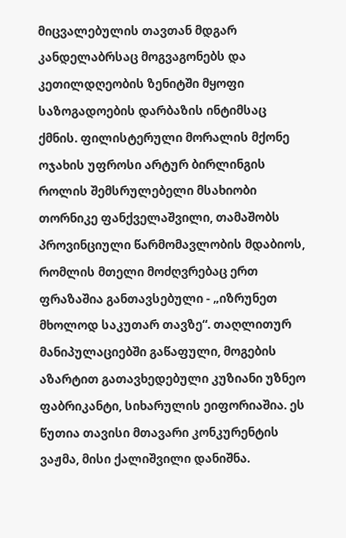მიცვალებულის თავთან მდგარ კანდელაბრსაც მოგვაგონებს და კეთილდღეობის ზენიტში მყოფი საზოგადოების დარბაზის ინტიმსაც ქმნის. ფილისტერული მორალის მქონე ოჯახის უფროსი არტურ ბირლინგის როლის შემსრულებელი მსახიობი თორნიკე ფანქველაშვილი, თამაშობს პროვინციული წარმომავლობის მდაბიოს, რომლის მთელი მოძღვრებაც ერთ ფრაზაშია განთავსებული - „იზრუნეთ მხოლოდ საკუთარ თავზე“. თაღლითურ მანიპულაციებში გაწაფული, მოგების აზარტით გათავხედებული კუზიანი უზნეო ფაბრიკანტი, სიხარულის ეიფორიაშია. ეს წუთია თავისი მთავარი კონკურენტის ვაჟმა, მისი ქალიშვილი დანიშნა.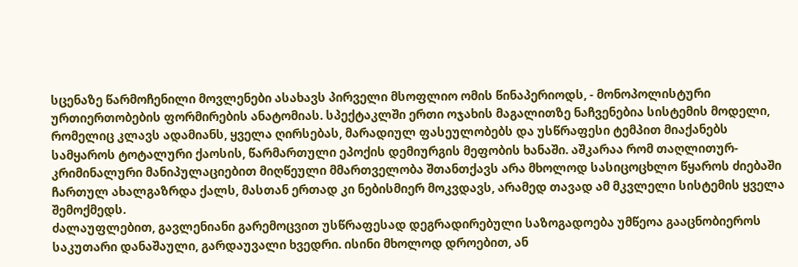სცენაზე წარმოჩენილი მოვლენები ასახავს პირველი მსოფლიო ომის წინაპერიოდს, - მონოპოლისტური ურთიერთობების ფორმირების ანატომიას. სპექტაკლში ერთი ოჯახის მაგალითზე ნაჩვენებია სისტემის მოდელი, რომელიც კლავს ადამიანს, ყველა ღირსებას, მარადიულ ფასეულობებს და უსწრაფესი ტემპით მიაქანებს სამყაროს ტოტალური ქაოსის, წარმართული ეპოქის დემიურგის მეფობის ხანაში. აშკარაა რომ თაღლითურ-კრიმინალური მანიპულაციებით მიღწეული მმართველობა შთანთქავს არა მხოლოდ სასიცოცხლო წყაროს ძიებაში ჩართულ ახალგაზრდა ქალს, მასთან ერთად კი ნებისმიერ მოკვდავს, არამედ თავად ამ მკვლელი სისტემის ყველა შემოქმედს.
ძალაუფლებით, გავლენიანი გარემოცვით უსწრაფესად დეგრადირებული საზოგადოება უმწეოა გააცნობიეროს საკუთარი დანაშაული, გარდაუვალი ხვედრი. ისინი მხოლოდ დროებით, ან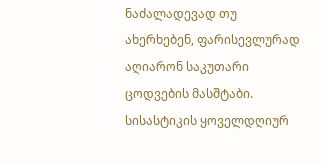ნაძალადევად თუ ახერხებენ, ფარისევლურად აღიარონ საკუთარი ცოდვების მასშტაბი. სისასტიკის ყოველდღიურ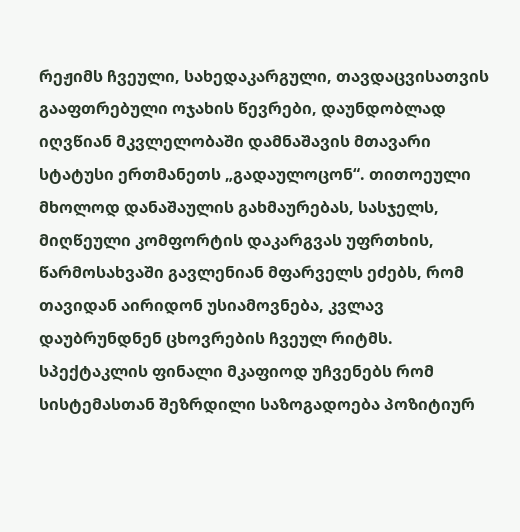რეჟიმს ჩვეული, სახედაკარგული, თავდაცვისათვის გააფთრებული ოჯახის წევრები, დაუნდობლად იღვწიან მკვლელობაში დამნაშავის მთავარი სტატუსი ერთმანეთს „გადაულოცონ“. თითოეული მხოლოდ დანაშაულის გახმაურებას, სასჯელს, მიღწეული კომფორტის დაკარგვას უფრთხის, წარმოსახვაში გავლენიან მფარველს ეძებს, რომ თავიდან აირიდონ უსიამოვნება, კვლავ დაუბრუნდნენ ცხოვრების ჩვეულ რიტმს. სპექტაკლის ფინალი მკაფიოდ უჩვენებს რომ სისტემასთან შეზრდილი საზოგადოება პოზიტიურ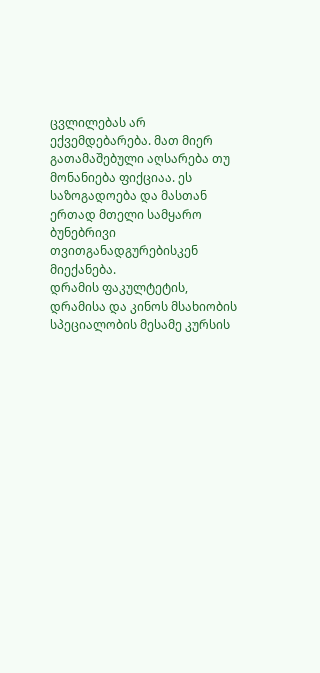ცვლილებას არ ექვემდებარება. მათ მიერ გათამაშებული აღსარება თუ მონანიება ფიქციაა. ეს საზოგადოება და მასთან ერთად მთელი სამყარო ბუნებრივი თვითგანადგურებისკენ მიექანება.
დრამის ფაკულტეტის, დრამისა და კინოს მსახიობის სპეციალობის მესამე კურსის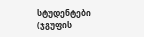სტუდენტები (ჯგუფის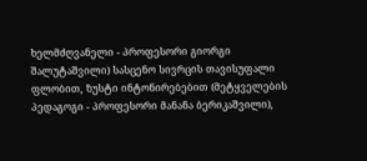ხელმძღვანელი - პროფესორი გიორგი შალუტაშვილი) სასცენო სივრცის თავისუფალი ფლობით, ზუსტი ინტონირებებით (მეტყველების პედაგოგი - პროფესორი მანანა ბერიკაშვილი),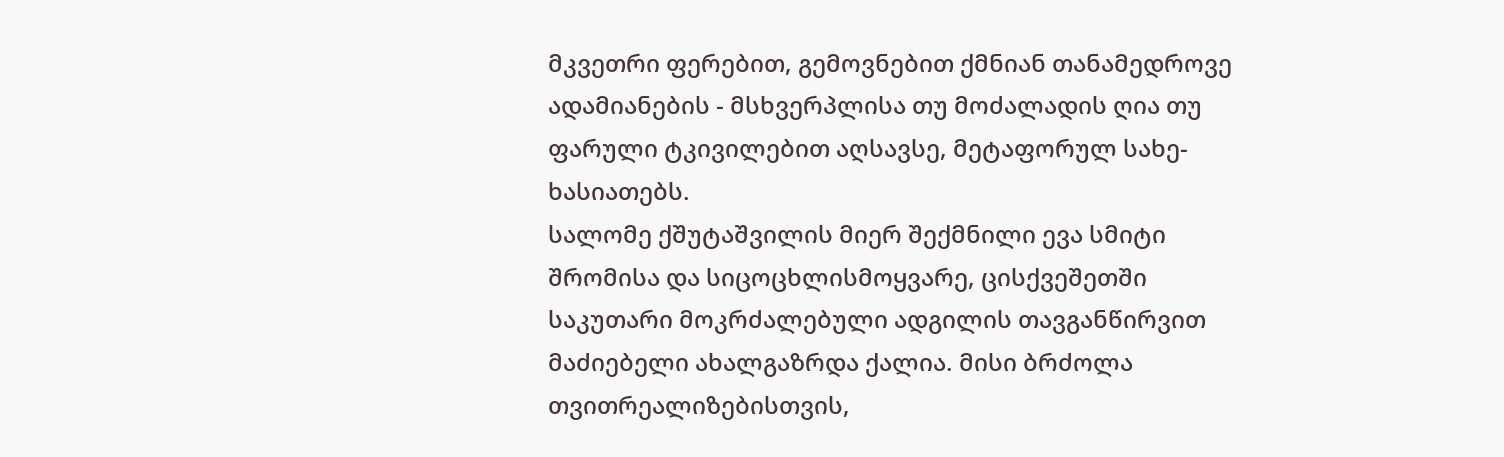მკვეთრი ფერებით, გემოვნებით ქმნიან თანამედროვე ადამიანების - მსხვერპლისა თუ მოძალადის ღია თუ ფარული ტკივილებით აღსავსე, მეტაფორულ სახე-ხასიათებს.
სალომე ქშუტაშვილის მიერ შექმნილი ევა სმიტი შრომისა და სიცოცხლისმოყვარე, ცისქვეშეთში საკუთარი მოკრძალებული ადგილის თავგანწირვით მაძიებელი ახალგაზრდა ქალია. მისი ბრძოლა თვითრეალიზებისთვის,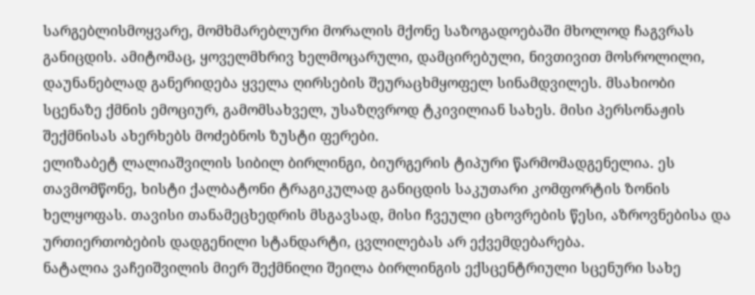სარგებლისმოყვარე, მომხმარებლური მორალის მქონე საზოგადოებაში მხოლოდ ჩაგვრას განიცდის. ამიტომაც, ყოველმხრივ ხელმოცარული, დამცირებული, ნივთივით მოსროლილი, დაუნანებლად განერიდება ყველა ღირსების შეურაცხმყოფელ სინამდვილეს. მსახიობი სცენაზე ქმნის ემოციურ, გამომსახველ, უსაზღვროდ ტკივილიან სახეს. მისი პერსონაჟის შექმნისას ახერხებს მოძებნოს ზუსტი ფერები.
ელიზაბეტ ლალიაშვილის სიბილ ბირლინგი, ბიურგერის ტიპური წარმომადგენელია. ეს თავმომწონე, ხისტი ქალბატონი ტრაგიკულად განიცდის საკუთარი კომფორტის ზონის ხელყოფას. თავისი თანამეცხედრის მსგავსად, მისი ჩვეული ცხოვრების წესი, აზროვნებისა და ურთიერთობების დადგენილი სტანდარტი, ცვლილებას არ ექვემდებარება.
ნატალია ვაჩეიშვილის მიერ შექმნილი შეილა ბირლინგის ექსცენტრიული სცენური სახე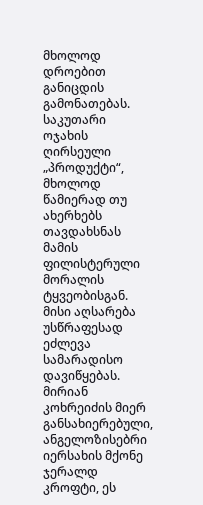მხოლოდ დროებით განიცდის გამონათებას. საკუთარი ოჯახის ღირსეული „პროდუქტი“, მხოლოდ წამიერად თუ ახერხებს თავდახსნას მამის ფილისტერული მორალის ტყვეობისგან. მისი აღსარება უსწრაფესად ეძლევა სამარადისო დავიწყებას.
მირიან კოხრეიძის მიერ განსახიერებული, ანგელოზისებრი იერსახის მქონე ჯერალდ კროფტი, ეს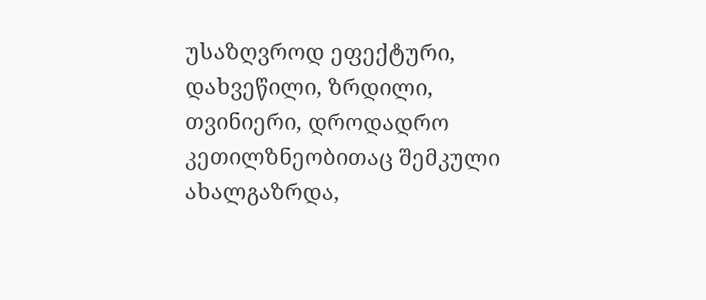უსაზღვროდ ეფექტური, დახვეწილი, ზრდილი, თვინიერი, დროდადრო კეთილზნეობითაც შემკული ახალგაზრდა,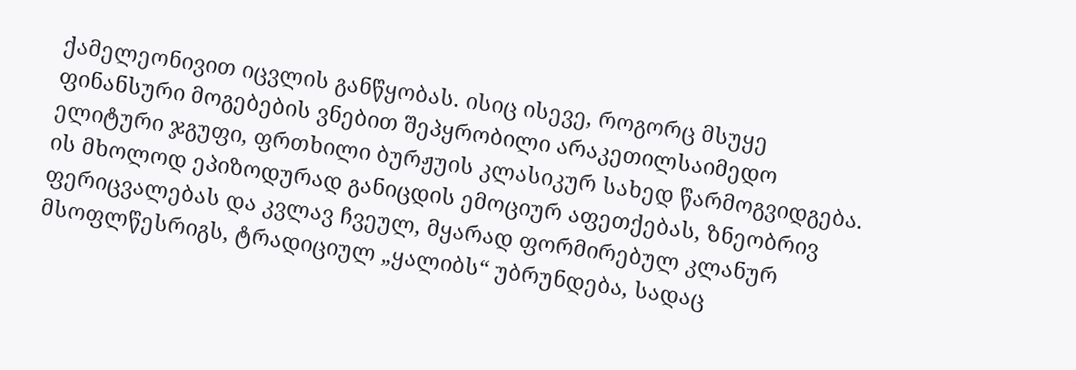ქამელეონივით იცვლის განწყობას. ისიც ისევე, როგორც მსუყე ფინანსური მოგებების ვნებით შეპყრობილი არაკეთილსაიმედო ელიტური ჯგუფი, ფრთხილი ბურჟუის კლასიკურ სახედ წარმოგვიდგება. ის მხოლოდ ეპიზოდურად განიცდის ემოციურ აფეთქებას, ზნეობრივ ფერიცვალებას და კვლავ ჩვეულ, მყარად ფორმირებულ კლანურ მსოფლწესრიგს, ტრადიციულ „ყალიბს“ უბრუნდება, სადაც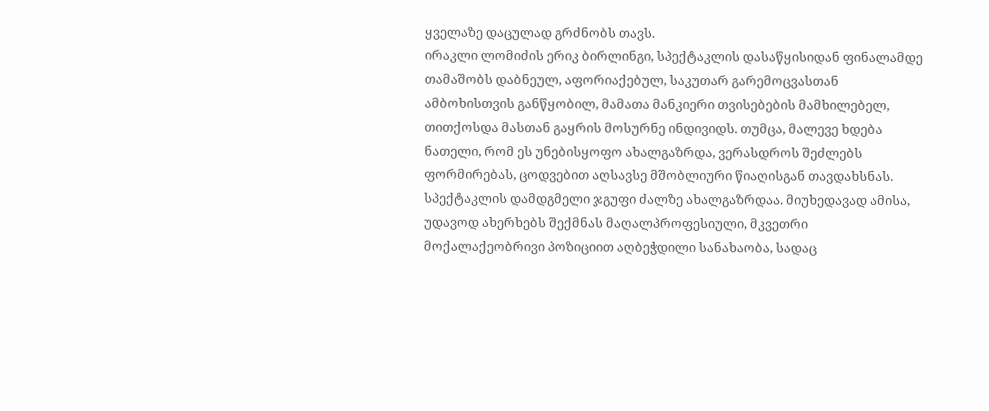ყველაზე დაცულად გრძნობს თავს.
ირაკლი ლომიძის ერიკ ბირლინგი, სპექტაკლის დასაწყისიდან ფინალამდე თამაშობს დაბნეულ, აფორიაქებულ, საკუთარ გარემოცვასთან ამბოხისთვის განწყობილ, მამათა მანკიერი თვისებების მამხილებელ, თითქოსდა მასთან გაყრის მოსურნე ინდივიდს. თუმცა, მალევე ხდება ნათელი, რომ ეს უნებისყოფო ახალგაზრდა, ვერასდროს შეძლებს ფორმირებას, ცოდვებით აღსავსე მშობლიური წიაღისგან თავდახსნას.
სპექტაკლის დამდგმელი ჯგუფი ძალზე ახალგაზრდაა. მიუხედავად ამისა, უდავოდ ახერხებს შექმნას მაღალპროფესიული, მკვეთრი მოქალაქეობრივი პოზიციით აღბეჭდილი სანახაობა, სადაც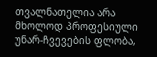თვალნათელია არა მხოლოდ პროფესიული უნარ-ჩვევების ფლობა,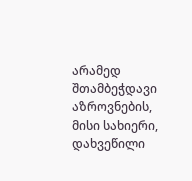არამედ შთამბეჭდავი აზროვნების, მისი სახიერი, დახვეწილი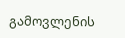გამოვლენის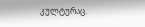კულტურაც.